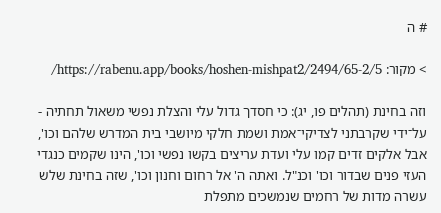# ה

> מקור: https://rabenu.app/books/hoshen-mishpat2/2494/65-2/5/

וזה בחינת (תהלים פו, יג): כי חסדך גדול עלי והצלת נפשי משאול תחתיה - על־ידי שקרבתני לצדיקי־אמת ושמת חלקי מיושבי בית המדרש שלהם וכו', אבל אלקים זדים קמו עלי ועדת עריצים בקשו נפשי וכו', הינו שקמים כנגדי העזי פנים שבדור וכו' וכנ"ל. ואתה ה' אל רחום וחנון וכו', שזה בחינת שלש עשרה מדות של רחמים שנמשכים מתפלת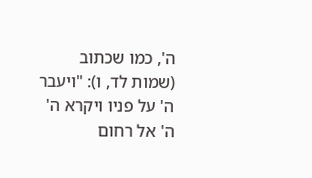ה', כמו שכתוב (שמות לד, ו): "ויעבר ה' על פניו ויקרא ה' ה' אל רחום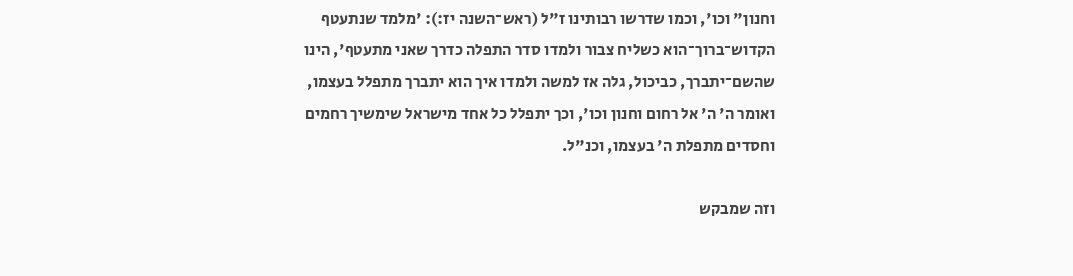וחנון" וכו', וכמו שדרשו רבותינו ז"ל (ראש־השנה יז:): 'מלמד שנתעטף הקדוש־ברוך־הוא כשליח צבור ולמדו סדר התפלה כדרך שאני מתעטף', הינו שהשם־יתברך, כביכול, גלה אז למשה ולמדו איך הוא יתברך מתפלל בעצמו, ואומר ה' ה' אל רחום וחנון וכו', וכך יתפלל כל אחד מישראל שימשיך רחמים וחסדים מתפלת ה' בעצמו, וכנ"ל.

וזה שמבקש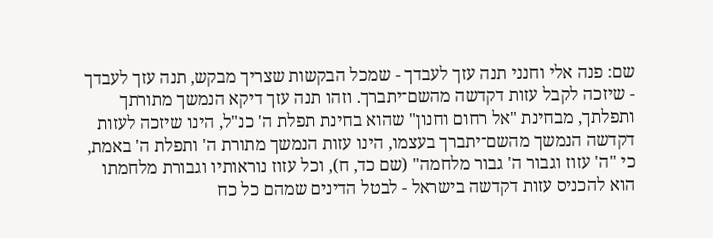שם: פנה אלי וחנני תנה עזך לעבדך - שמכל הבקשות שצריך מבקש, תנה עזך לעבדך - שיזכה לקבל עזות דקדשה מהשם־יתברך. וזהו תנה עזך דיקא הנמשך מתורתך ותפלתך, מבחינת "אל רחום וחנון" שהוא בחינת תפלת ה' כנ"ל, הינו שיזכה לעזות דקדשה הנמשך מהשם־יתברך בעצמו, הינו עזות הנמשך מתורת ה' ותפלת ה' באמת, כי "ה' עזוז וגבור ה' גבור מלחמה" (שם כד, ח), וכל עזוז נוראותיו וגבורת מלחמתו הוא להכניס עזות דקדשה בישראל - לבטל הדינים שמהם כל כח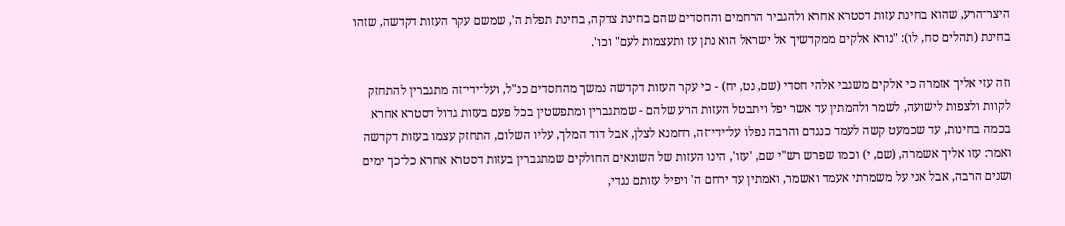היצר־הרע, שהוא בחינת עזות דסטרא אחרא ולהגביר הרחמים והחסדים שהם בחינת צדקה, בחינת תפלת ה', שמשם עקר העזות דקדשה, שזהו בחינת (תהלים סח, לו): "נורא אלקים ממקדשיך אל ישראל הוא נתן עז ותעצמות לעם" וכו'.

וזה עזי אליך אזמרה כי אלקים משגבי אלהי חסדי (שם, נט, יח) - כי עקר העזות דקדשה נמשך מהחסדים כנ"ל, ועל־ידי־זה מתגברין להתחזק לקוות ולצפות לישועה, לשמר ולהמתין עד אשר יפל ויתבטל העזות הרע שלהם - שמתגברין ומתפשטין בכל פעם בעזות גדול דסטרא אחרא בכמה בחינות, עד שכמעט קשה לעמד כנגדם והרבה נפלו על־ידי־זה, רחמנא לצלן, אבל דוד המלך, עליו השלום, התחזק עצמו בעזות דקדשה ואמר: עזו אליך אשמרה, (שם, י) וכמו שפרש רש"י שם, 'עזו', הינו העזות של השונאים החולקים שמתגברין בעזות דסטרא אחרא כל־כך ימים ושנים הרבה, אבל אני על משמרתי אעמד ואשמר, ואמתין עד ירחם ה' ויפיל עזותם נגדי,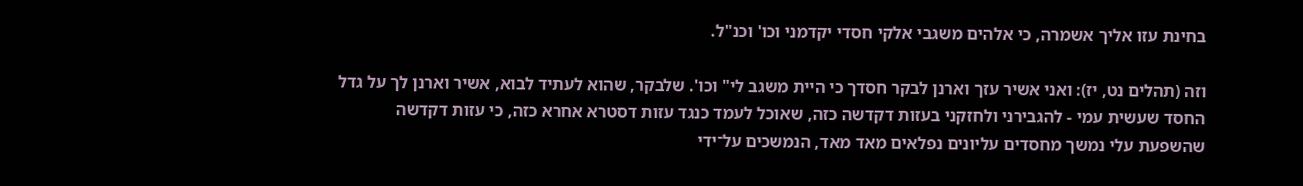בחינת עזו אליך אשמרה, כי אלהים משגבי אלקי חסדי יקדמני וכו' וכנ"ל.

וזה (תהלים נט, יז): ואני אשיר עזך וארנן לבקר חסדך כי היית משגב לי" וכו'. שלבקר, שהוא לעתיד לבוא, אשיר וארנן לך על גדל החסד שעשית עמי - להגבירני ולחזקני בעזות דקדשה כזה, שאוכל לעמד כנגד עזות דסטרא אחרא כזה, כי עזות דקדשה שהשפעת עלי נמשך מחסדים עליונים נפלאים מאד מאד, הנמשכים על־ידי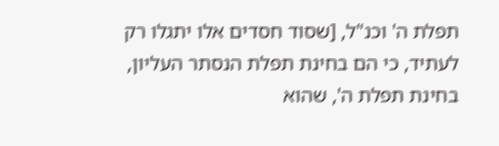תפלת ה' וכנ"ל, [שסוד חסדים אלו יתגלו רק לעתיד, כי הם בחינת תפלת הנסתר העליון, בחינת תפלת ה', שהוא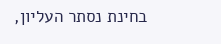בחינת נסתר העליון,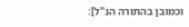וכמובן בהתורה הנ"ל]: